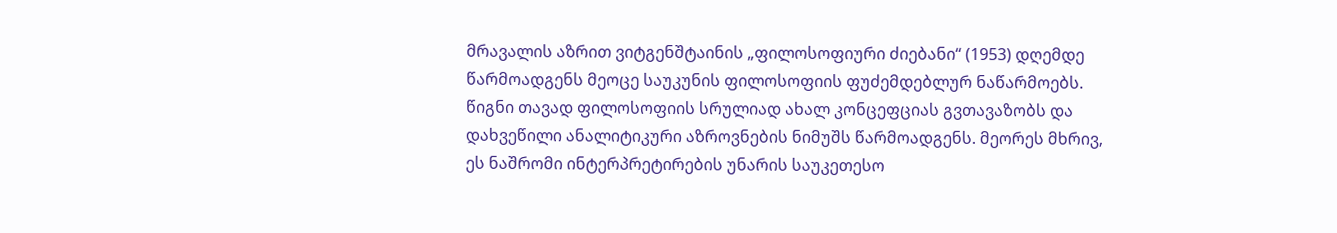მრავალის აზრით ვიტგენშტაინის „ფილოსოფიური ძიებანი“ (1953) დღემდე წარმოადგენს მეოცე საუკუნის ფილოსოფიის ფუძემდებლურ ნაწარმოებს.
წიგნი თავად ფილოსოფიის სრულიად ახალ კონცეფციას გვთავაზობს და დახვეწილი ანალიტიკური აზროვნების ნიმუშს წარმოადგენს. მეორეს მხრივ, ეს ნაშრომი ინტერპრეტირების უნარის საუკეთესო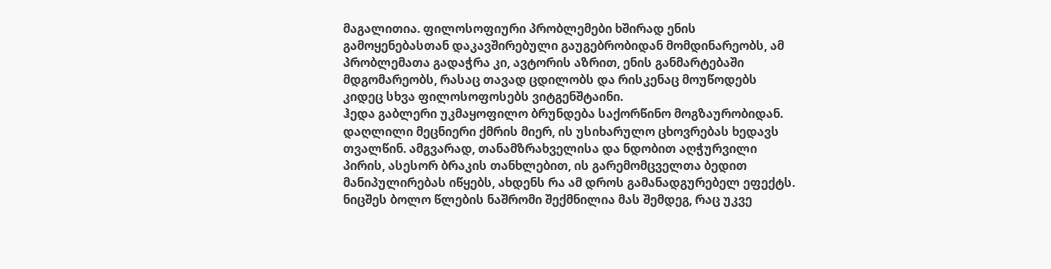მაგალითია. ფილოსოფიური პრობლემები ხშირად ენის გამოყენებასთან დაკავშირებული გაუგებრობიდან მომდინარეობს, ამ პრობლემათა გადაჭრა კი, ავტორის აზრით, ენის განმარტებაში მდგომარეობს, რასაც თავად ცდილობს და რისკენაც მოუწოდებს კიდეც სხვა ფილოსოფოსებს ვიტგენშტაინი.
ჰედა გაბლერი უკმაყოფილო ბრუნდება საქორწინო მოგზაურობიდან. დაღლილი მეცნიერი ქმრის მიერ, ის უსიხარულო ცხოვრებას ხედავს თვალწინ. ამგვარად, თანამზრახველისა და ნდობით აღჭურვილი პირის, ასესორ ბრაკის თანხლებით, ის გარემომცველთა ბედით მანიპულირებას იწყებს, ახდენს რა ამ დროს გამანადგურებელ ეფექტს.
ნიცშეს ბოლო წლების ნაშრომი შექმნილია მას შემდეგ, რაც უკვე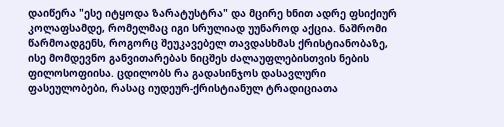დაიწერა "ესე იტყოდა ზარატუსტრა" და მცირე ხნით ადრე ფსიქიურ კოლაფსამდე, რომელმაც იგი სრულიად უუნაროდ აქცია. ნაშრომი წარმოადგენს, როგორც შეუკავებელ თავდასხმას ქრისტიანობაზე, ისე მომდევნო განვითარებას ნიცშეს ძალაუფლებისთვის ნების ფილოსოფიისა. ცდილობს რა გადასინჯოს დასავლური ფასეულობები, რასაც იუდეურ-ქრისტიანულ ტრადიციათა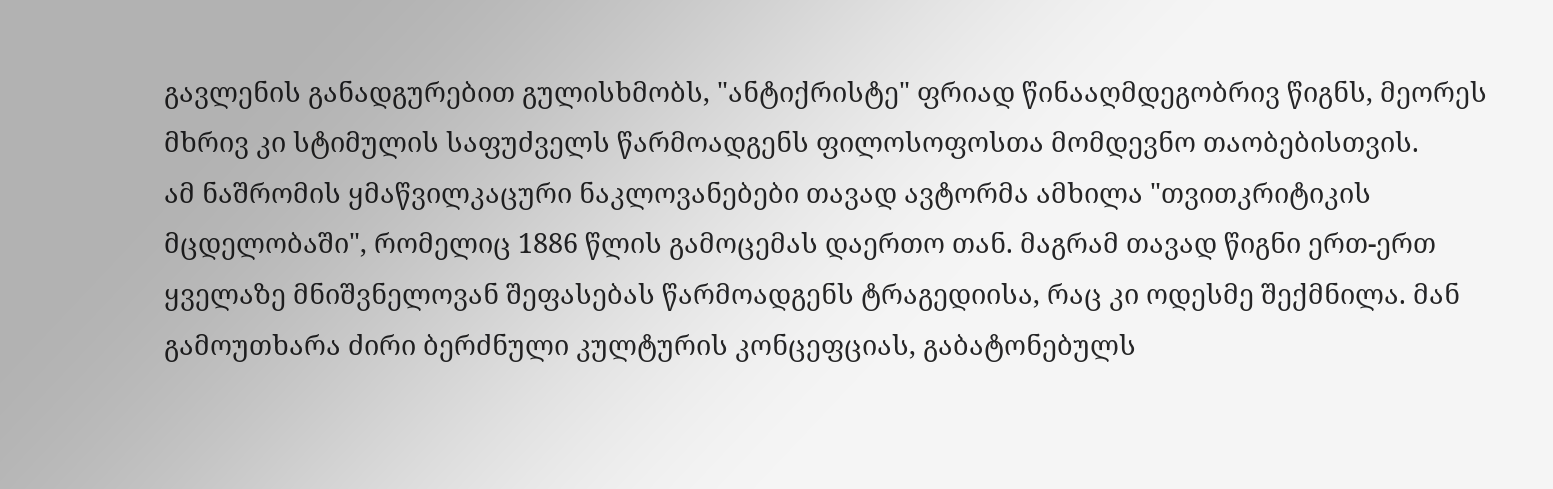გავლენის განადგურებით გულისხმობს, "ანტიქრისტე" ფრიად წინააღმდეგობრივ წიგნს, მეორეს მხრივ კი სტიმულის საფუძველს წარმოადგენს ფილოსოფოსთა მომდევნო თაობებისთვის.
ამ ნაშრომის ყმაწვილკაცური ნაკლოვანებები თავად ავტორმა ამხილა "თვითკრიტიკის მცდელობაში", რომელიც 1886 წლის გამოცემას დაერთო თან. მაგრამ თავად წიგნი ერთ-ერთ ყველაზე მნიშვნელოვან შეფასებას წარმოადგენს ტრაგედიისა, რაც კი ოდესმე შექმნილა. მან გამოუთხარა ძირი ბერძნული კულტურის კონცეფციას, გაბატონებულს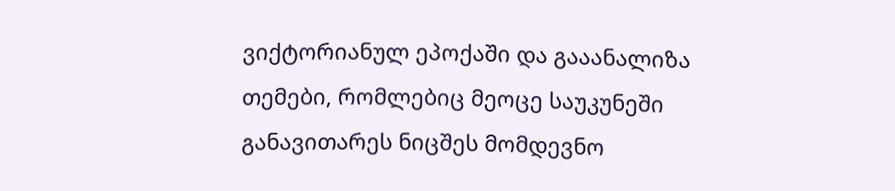ვიქტორიანულ ეპოქაში და გააანალიზა თემები, რომლებიც მეოცე საუკუნეში განავითარეს ნიცშეს მომდევნო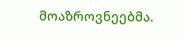მოაზროვნეებმა.